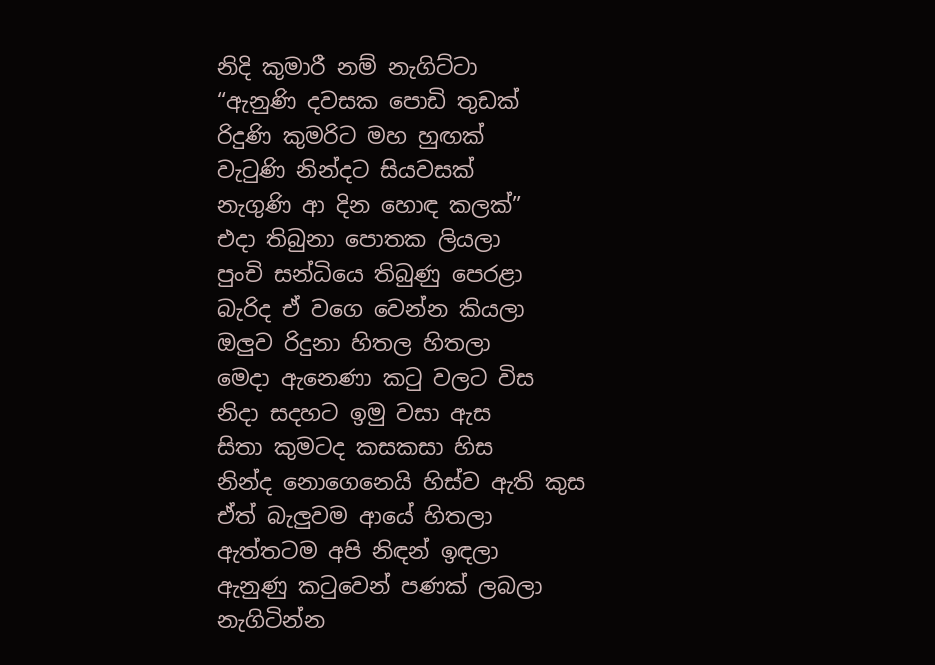නිදි කුමාරී නම් නැගිට්ටා
“ඇනුණි දවසක පොඩි තුඩක්
රිදුණි කුමරිට මහ හුඟක්
වැටුණි නින්දට සියවසක්
නැගුණි ආ දින හොඳ කලක්”
එදා තිබුනා පොතක ලියලා
පුංචි සන්ධියෙ තිබුණු පෙරළා
බැරිද ඒ වගෙ වෙන්න කියලා
ඔලුව රිදුනා හිතල හිතලා
මෙදා ඇනෙණා කටු වලට විස
නිදා සදහට ඉමු වසා ඇස
සිතා කුමටද කසකසා හිස
නින්ද නොගෙනෙයි හිස්ව ඇති කුස
ඒත් බැලුවම ආයේ හිතලා
ඇත්තටම අපි නිඳන් ඉඳලා
ඇනුණු කටුවෙන් පණක් ලබලා
නැගිටින්න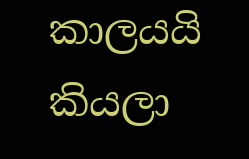කාලයයි කියලා